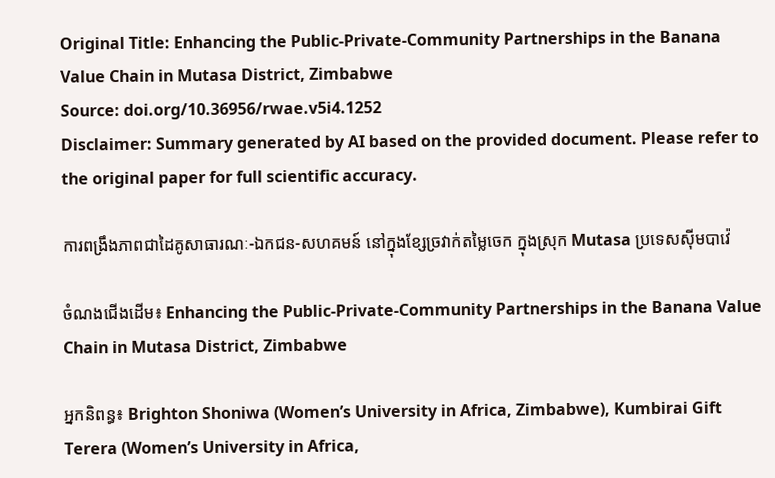Original Title: Enhancing the Public-Private-Community Partnerships in the Banana Value Chain in Mutasa District, Zimbabwe
Source: doi.org/10.36956/rwae.v5i4.1252
Disclaimer: Summary generated by AI based on the provided document. Please refer to the original paper for full scientific accuracy.

ការពង្រឹងភាពជាដៃគូសាធារណៈ-ឯកជន-សហគមន៍ នៅក្នុងខ្សែច្រវាក់តម្លៃចេក ក្នុងស្រុក Mutasa ប្រទេសស៊ីមបាវ៉េ

ចំណងជើងដើម៖ Enhancing the Public-Private-Community Partnerships in the Banana Value Chain in Mutasa District, Zimbabwe

អ្នកនិពន្ធ៖ Brighton Shoniwa (Women’s University in Africa, Zimbabwe), Kumbirai Gift Terera (Women’s University in Africa,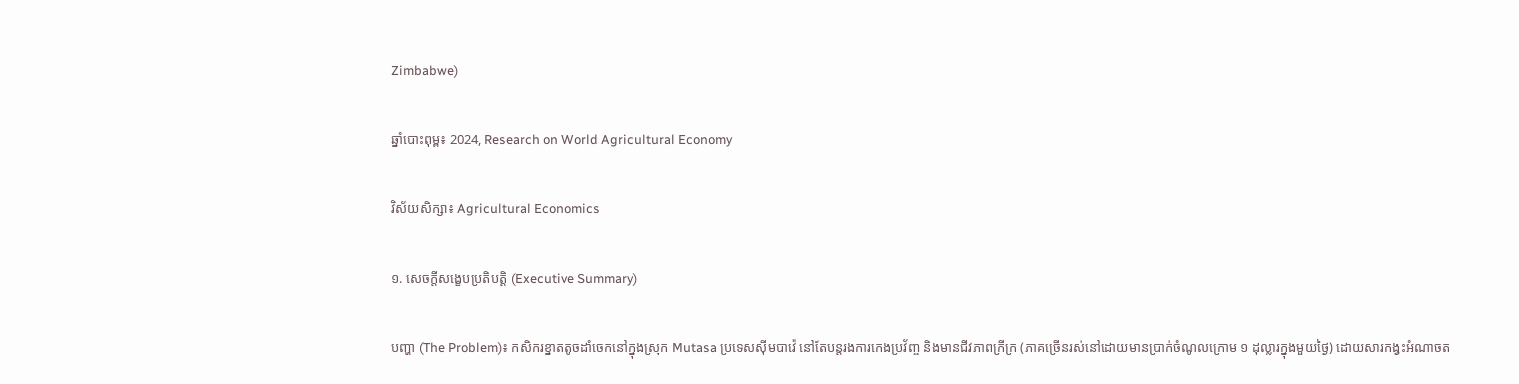Zimbabwe)

ឆ្នាំបោះពុម្ព៖ 2024, Research on World Agricultural Economy

វិស័យសិក្សា៖ Agricultural Economics

១. សេចក្តីសង្ខេបប្រតិបត្តិ (Executive Summary)

បញ្ហា (The Problem)៖ កសិករខ្នាតតូចដាំចេកនៅក្នុងស្រុក Mutasa ប្រទេសស៊ីមបាវ៉េ នៅតែបន្តរងការកេងប្រវ័ញ្ច និងមានជីវភាពក្រីក្រ (ភាគច្រើនរស់នៅដោយមានប្រាក់ចំណូលក្រោម ១ ដុល្លារក្នុងមួយថ្ងៃ) ដោយសារកង្វះអំណាចត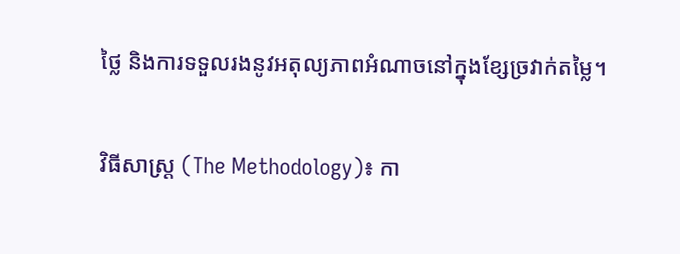ថ្លៃ និងការទទួលរងនូវអតុល្យភាពអំណាចនៅក្នុងខ្សែច្រវាក់តម្លៃ។

វិធីសាស្ត្រ (The Methodology)៖ កា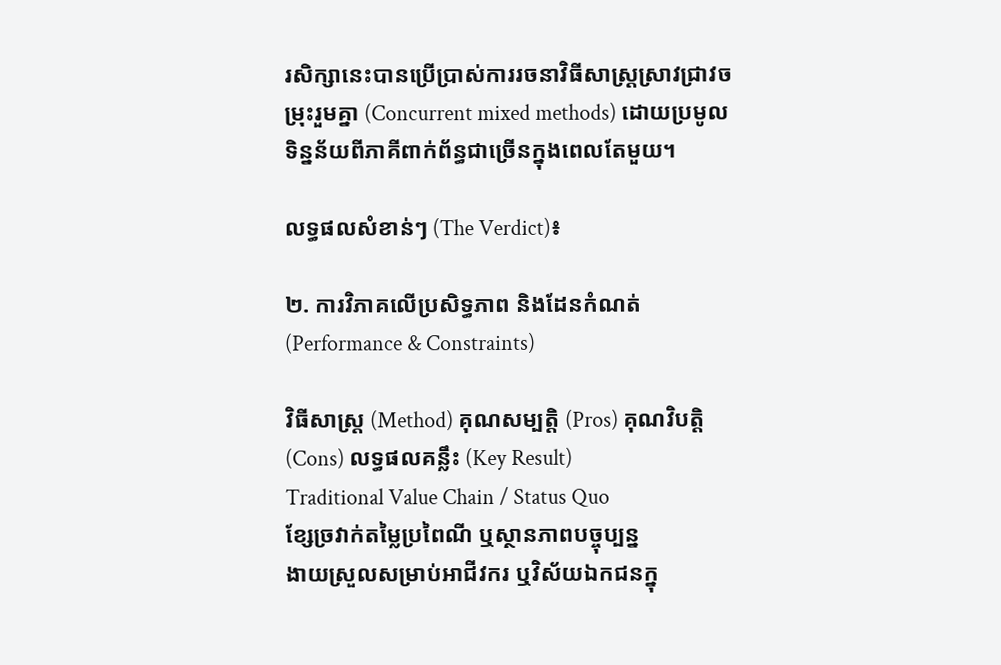រសិក្សានេះបានប្រើប្រាស់ការរចនាវិធីសាស្រ្តស្រាវជ្រាវចម្រុះរួមគ្នា (Concurrent mixed methods) ដោយប្រមូលទិន្នន័យពីភាគីពាក់ព័ន្ធជាច្រើនក្នុងពេលតែមួយ។

លទ្ធផលសំខាន់ៗ (The Verdict)៖

២. ការវិភាគលើប្រសិទ្ធភាព និងដែនកំណត់ (Performance & Constraints)

វិធីសាស្ត្រ (Method) គុណសម្បត្តិ (Pros) គុណវិបត្តិ (Cons) លទ្ធផលគន្លឹះ (Key Result)
Traditional Value Chain / Status Quo
ខ្សែច្រវាក់តម្លៃប្រពៃណី ឬស្ថានភាពបច្ចុប្បន្ន
ងាយស្រួលសម្រាប់អាជីវករ ឬវិស័យឯកជនក្នុ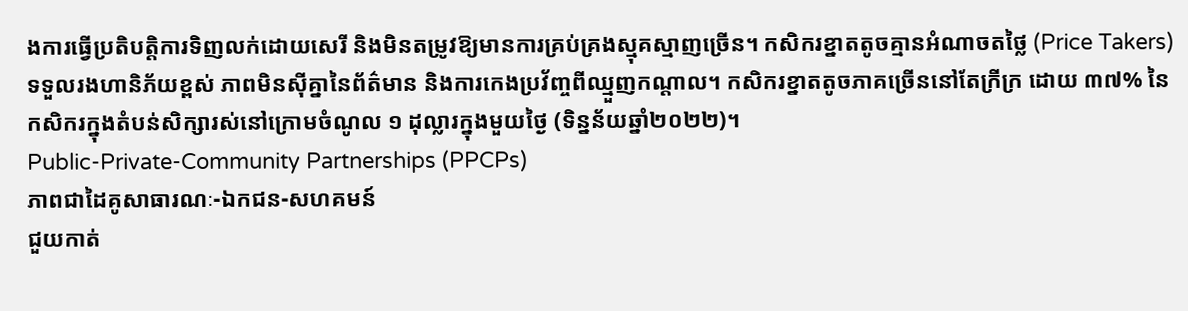ងការធ្វើប្រតិបត្តិការទិញលក់ដោយសេរី និងមិនតម្រូវឱ្យមានការគ្រប់គ្រងស្មុគស្មាញច្រើន។ កសិករខ្នាតតូចគ្មានអំណាចតថ្លៃ (Price Takers) ទទួលរងហានិភ័យខ្ពស់ ភាពមិនស៊ីគ្នានៃព័ត៌មាន និងការកេងប្រវ័ញ្ចពីឈ្មួញកណ្តាល។ កសិករខ្នាតតូចភាគច្រើននៅតែក្រីក្រ ដោយ ៣៧% នៃកសិករក្នុងតំបន់សិក្សារស់នៅក្រោមចំណូល ១ ដុល្លារក្នុងមួយថ្ងៃ (ទិន្នន័យឆ្នាំ២០២២)។
Public-Private-Community Partnerships (PPCPs)
ភាពជាដៃគូសាធារណៈ-ឯកជន-សហគមន៍
ជួយកាត់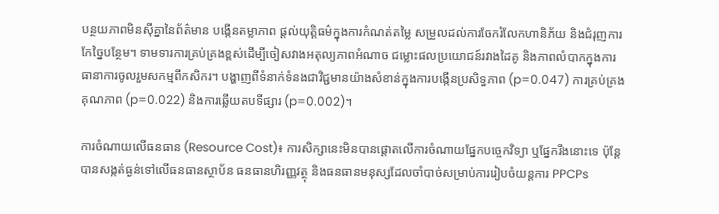បន្ថយភាពមិនស៊ីគ្នានៃព័ត៌មាន បង្កើនតម្លាភាព ផ្តល់យុត្តិធម៌ក្នុងការកំណត់តម្លៃ សម្រួលដល់ការចែករំលែកហានិភ័យ និងជំរុញការកែច្នៃបន្ថែម។ ទាមទារការគ្រប់គ្រងខ្ពស់ដើម្បីចៀសវាងអតុល្យភាពអំណាច ជម្លោះផលប្រយោជន៍រវាងដៃគូ និងភាពលំបាកក្នុងការធានាការចូលរួមសកម្មពីកសិករ។ បង្ហាញពីទំនាក់ទំនងជាវិជ្ជមានយ៉ាងសំខាន់ក្នុងការបង្កើនប្រសិទ្ធភាព (p=0.047) ការគ្រប់គ្រងគុណភាព (p=0.022) និងការឆ្លើយតបទីផ្សារ (p=0.002)។

ការចំណាយលើធនធាន (Resource Cost)៖ ការសិក្សានេះមិនបានផ្តោតលើការចំណាយផ្នែកបច្ចេកវិទ្យា ឬផ្នែករឹងនោះទេ ប៉ុន្តែបានសង្កត់ធ្ងន់ទៅលើធនធានស្ថាប័ន ធនធានហិរញ្ញវត្ថុ និងធនធានមនុស្សដែលចាំបាច់សម្រាប់ការរៀបចំយន្តការ PPCPs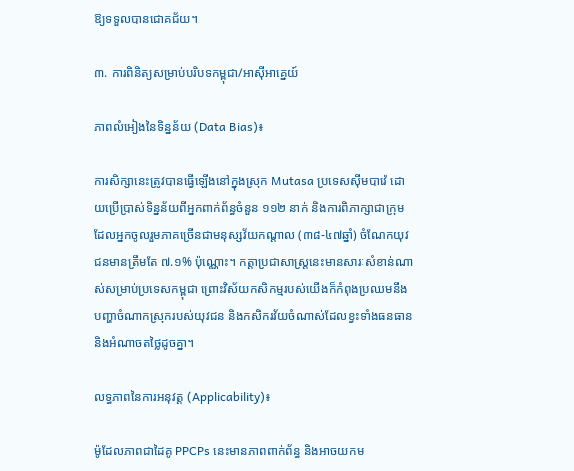ឱ្យទទួលបានជោគជ័យ។

៣. ការពិនិត្យសម្រាប់បរិបទកម្ពុជា/អាស៊ីអាគ្នេយ៍

ភាពលំអៀងនៃទិន្នន័យ (Data Bias)៖

ការសិក្សានេះត្រូវបានធ្វើឡើងនៅក្នុងស្រុក Mutasa ប្រទេសស៊ីមបាវ៉េ ដោយប្រើប្រាស់ទិន្នន័យពីអ្នកពាក់ព័ន្ធចំនួន ១១២ នាក់ និងការពិភាក្សាជាក្រុម ដែលអ្នកចូលរួមភាគច្រើនជាមនុស្សវ័យកណ្តាល (៣៨-៤៧ឆ្នាំ) ចំណែកយុវជនមានត្រឹមតែ ៧.១% ប៉ុណ្ណោះ។ កត្តាប្រជាសាស្ត្រនេះមានសារៈសំខាន់ណាស់សម្រាប់ប្រទេសកម្ពុជា ព្រោះវិស័យកសិកម្មរបស់យើងក៏កំពុងប្រឈមនឹងបញ្ហាចំណាកស្រុករបស់យុវជន និងកសិករវ័យចំណាស់ដែលខ្វះទាំងធនធាន និងអំណាចតថ្លៃដូចគ្នា។

លទ្ធភាពនៃការអនុវត្ត (Applicability)៖

ម៉ូដែលភាពជាដៃគូ PPCPs នេះមានភាពពាក់ព័ន្ធ និងអាចយកម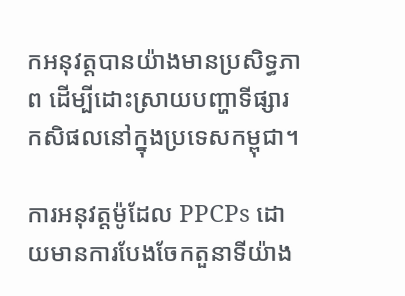កអនុវត្តបានយ៉ាងមានប្រសិទ្ធភាព ដើម្បីដោះស្រាយបញ្ហាទីផ្សារកសិផលនៅក្នុងប្រទេសកម្ពុជា។

ការអនុវត្តម៉ូដែល PPCPs ដោយមានការបែងចែកតួនាទីយ៉ាង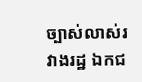ច្បាស់លាស់រវាងរដ្ឋ ឯកជ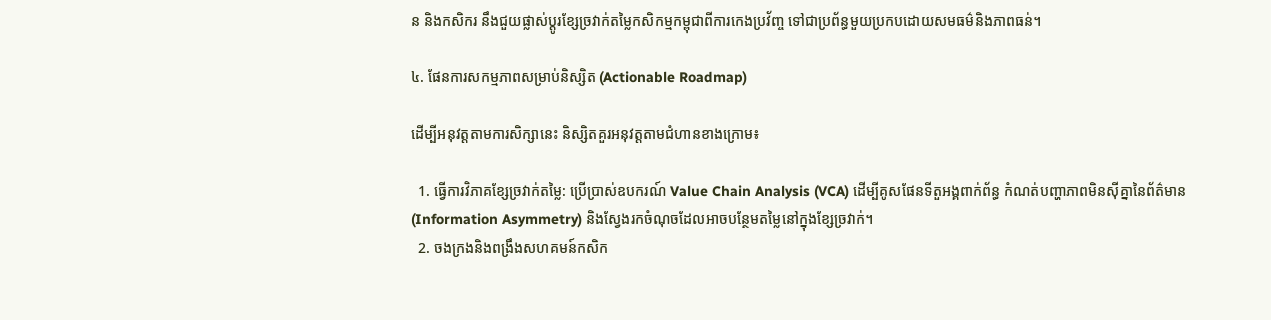ន និងកសិករ នឹងជួយផ្លាស់ប្តូរខ្សែច្រវាក់តម្លៃកសិកម្មកម្ពុជាពីការកេងប្រវ័ញ្ច ទៅជាប្រព័ន្ធមួយប្រកបដោយសមធម៌និងភាពធន់។

៤. ផែនការសកម្មភាពសម្រាប់និស្សិត (Actionable Roadmap)

ដើម្បីអនុវត្តតាមការសិក្សានេះ និស្សិតគួរអនុវត្តតាមជំហានខាងក្រោម៖

  1. ធ្វើការវិភាគខ្សែច្រវាក់តម្លៃ: ប្រើប្រាស់ឧបករណ៍ Value Chain Analysis (VCA) ដើម្បីគូសផែនទីតួអង្គពាក់ព័ន្ធ កំណត់បញ្ហាភាពមិនស៊ីគ្នានៃព័ត៌មាន (Information Asymmetry) និងស្វែងរកចំណុចដែលអាចបន្ថែមតម្លៃនៅក្នុងខ្សែច្រវាក់។
  2. ចងក្រងនិងពង្រឹងសហគមន៍កសិក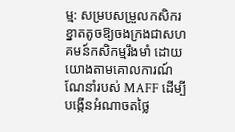ម្ម: សម្របសម្រួលកសិករខ្នាតតូចឱ្យចងក្រងជាសហគមន៍កសិកម្មរឹងមាំ ដោយយោងតាមគោលការណ៍ណែនាំរបស់ MAFF ដើម្បីបង្កើនអំណាចតថ្លៃ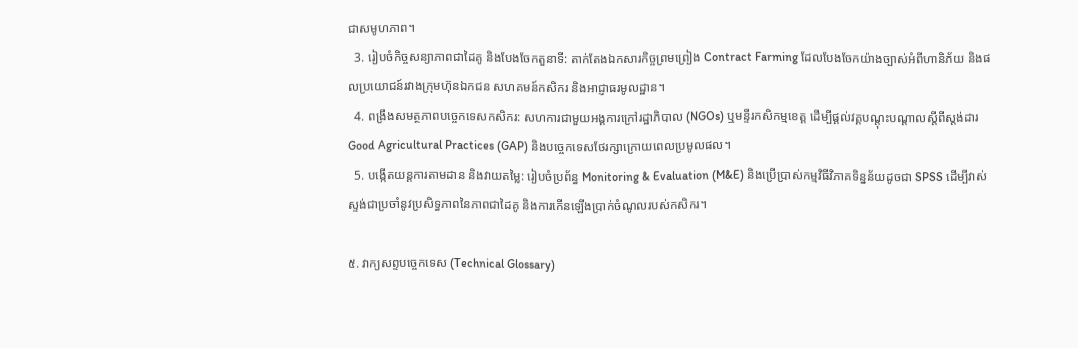ជាសមូហភាព។
  3. រៀបចំកិច្ចសន្យាភាពជាដៃគូ និងបែងចែកតួនាទី: តាក់តែងឯកសារកិច្ចព្រមព្រៀង Contract Farming ដែលបែងចែកយ៉ាងច្បាស់អំពីហានិភ័យ និងផលប្រយោជន៍រវាងក្រុមហ៊ុនឯកជន សហគមន៍កសិករ និងអាជ្ញាធរមូលដ្ឋាន។
  4. ពង្រឹងសមត្ថភាពបច្ចេកទេសកសិករ: សហការជាមួយអង្គការក្រៅរដ្ឋាភិបាល (NGOs) ឬមន្ទីរកសិកម្មខេត្ត ដើម្បីផ្តល់វគ្គបណ្តុះបណ្តាលស្តីពីស្តង់ដារ Good Agricultural Practices (GAP) និងបច្ចេកទេសថែរក្សាក្រោយពេលប្រមូលផល។
  5. បង្កើតយន្តការតាមដាន និងវាយតម្លៃ: រៀបចំប្រព័ន្ធ Monitoring & Evaluation (M&E) និងប្រើប្រាស់កម្មវិធីវិភាគទិន្នន័យដូចជា SPSS ដើម្បីវាស់ស្ទង់ជាប្រចាំនូវប្រសិទ្ធភាពនៃភាពជាដៃគូ និងការកើនឡើងប្រាក់ចំណូលរបស់កសិករ។

៥. វាក្យសព្ទបច្ចេកទេស (Technical Glossary)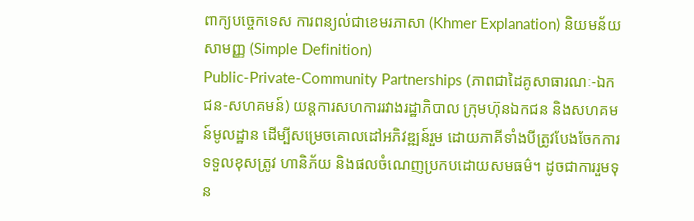ពាក្យបច្ចេកទេស ការពន្យល់ជាខេមរភាសា (Khmer Explanation) និយមន័យសាមញ្ញ (Simple Definition)
Public-Private-Community Partnerships (ភាពជាដៃគូសាធារណៈ-ឯកជន-សហគមន៍) យន្តការសហការរវាងរដ្ឋាភិបាល ក្រុមហ៊ុនឯកជន និងសហគមន៍មូលដ្ឋាន ដើម្បីសម្រេចគោលដៅអភិវឌ្ឍន៍រួម ដោយភាគីទាំងបីត្រូវបែងចែកការទទួលខុសត្រូវ ហានិភ័យ និងផលចំណេញប្រកបដោយសមធម៌។ ដូចជាការរួមទុន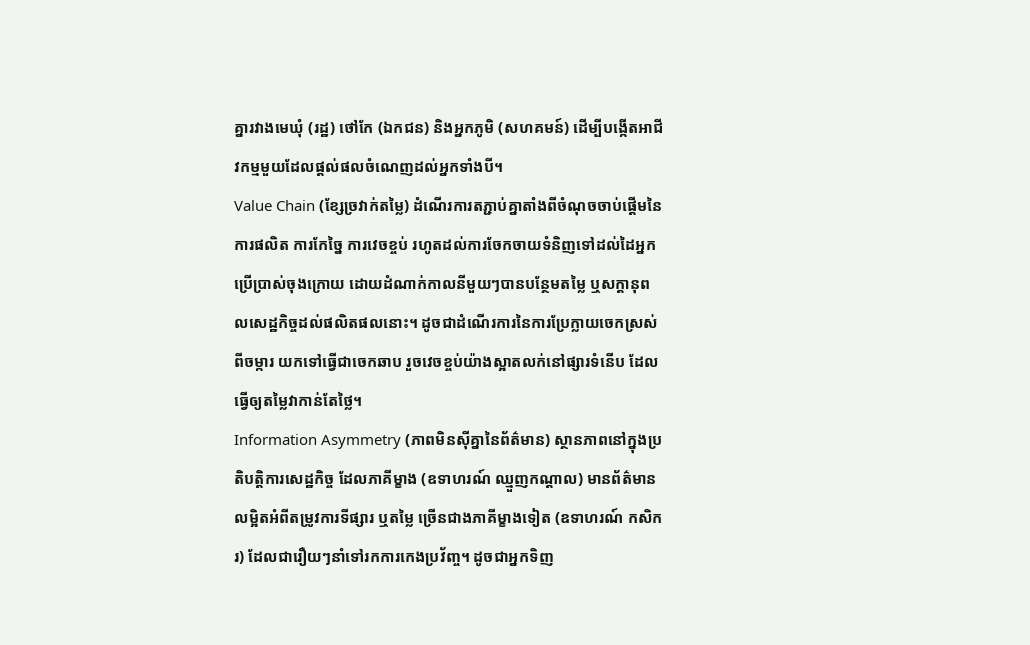គ្នារវាងមេឃុំ (រដ្ឋ) ថៅកែ (ឯកជន) និងអ្នកភូមិ (សហគមន៍) ដើម្បីបង្កើតអាជីវកម្មមួយដែលផ្តល់ផលចំណេញដល់អ្នកទាំងបី។
Value Chain (ខ្សែច្រវាក់តម្លៃ) ដំណើរការតភ្ជាប់គ្នាតាំងពីចំណុចចាប់ផ្តើមនៃការផលិត ការកែច្នៃ ការវេចខ្ចប់ រហូតដល់ការចែកចាយទំនិញទៅដល់ដៃអ្នកប្រើប្រាស់ចុងក្រោយ ដោយដំណាក់កាលនីមួយៗបានបន្ថែមតម្លៃ ឬសក្តានុពលសេដ្ឋកិច្ចដល់ផលិតផលនោះ។ ដូចជាដំណើរការនៃការប្រែក្លាយចេកស្រស់ពីចម្ការ យកទៅធ្វើជាចេកឆាប រួចវេចខ្ចប់យ៉ាងស្អាតលក់នៅផ្សារទំនើប ដែលធ្វើឲ្យតម្លៃវាកាន់តែថ្លៃ។
Information Asymmetry (ភាពមិនស៊ីគ្នានៃព័ត៌មាន) ស្ថានភាពនៅក្នុងប្រតិបត្តិការសេដ្ឋកិច្ច ដែលភាគីម្ខាង (ឧទាហរណ៍ ឈ្មួញកណ្តាល) មានព័ត៌មានលម្អិតអំពីតម្រូវការទីផ្សារ ឬតម្លៃ ច្រើនជាងភាគីម្ខាងទៀត (ឧទាហរណ៍ កសិករ) ដែលជារឿយៗនាំទៅរកការកេងប្រវ័ញ្ច។ ដូចជាអ្នកទិញ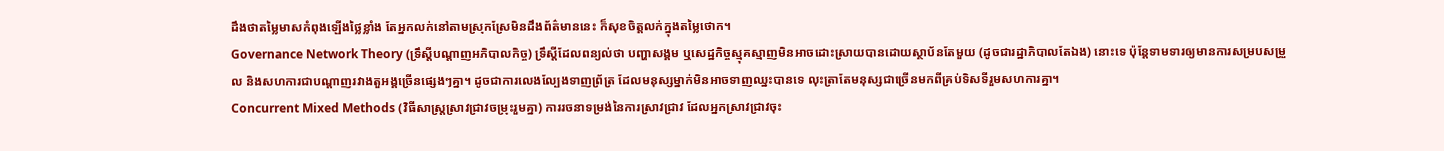ដឹងថាតម្លៃមាសកំពុងឡើងថ្លៃខ្លាំង តែអ្នកលក់នៅតាមស្រុកស្រែមិនដឹងព័ត៌មាននេះ ក៏សុខចិត្តលក់ក្នុងតម្លៃថោក។
Governance Network Theory (ទ្រឹស្តីបណ្តាញអភិបាលកិច្ច) ទ្រឹស្តីដែលពន្យល់ថា បញ្ហាសង្គម ឬសេដ្ឋកិច្ចស្មុគស្មាញមិនអាចដោះស្រាយបានដោយស្ថាប័នតែមួយ (ដូចជារដ្ឋាភិបាលតែឯង) នោះទេ ប៉ុន្តែទាមទារឲ្យមានការសម្របសម្រួល និងសហការជាបណ្តាញរវាងតួអង្គច្រើនផ្សេងៗគ្នា។ ដូចជាការលេងល្បែងទាញព្រ័ត្រ ដែលមនុស្សម្នាក់មិនអាចទាញឈ្នះបានទេ លុះត្រាតែមនុស្សជាច្រើនមកពីគ្រប់ទិសទីរួមសហការគ្នា។
Concurrent Mixed Methods (វិធីសាស្ត្រស្រាវជ្រាវចម្រុះរួមគ្នា) ការរចនាទម្រង់នៃការស្រាវជ្រាវ ដែលអ្នកស្រាវជ្រាវចុះ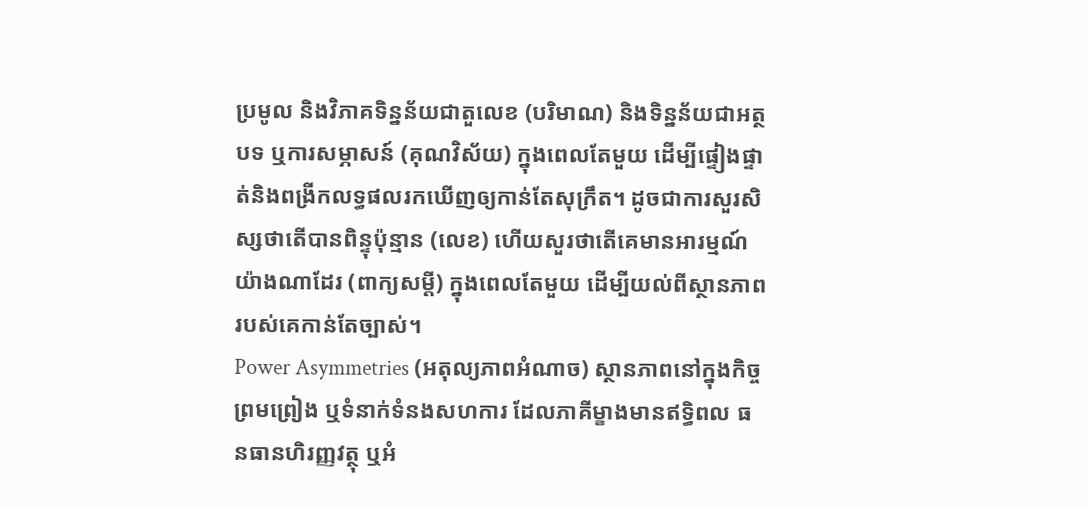ប្រមូល និងវិភាគទិន្នន័យជាតួលេខ (បរិមាណ) និងទិន្នន័យជាអត្ថបទ ឬការសម្ភាសន៍ (គុណវិស័យ) ក្នុងពេលតែមួយ ដើម្បីផ្ទៀងផ្ទាត់និងពង្រីកលទ្ធផលរកឃើញឲ្យកាន់តែសុក្រឹត។ ដូចជាការសួរសិស្សថាតើបានពិន្ទុប៉ុន្មាន (លេខ) ហើយសួរថាតើគេមានអារម្មណ៍យ៉ាងណាដែរ (ពាក្យសម្តី) ក្នុងពេលតែមួយ ដើម្បីយល់ពីស្ថានភាពរបស់គេកាន់តែច្បាស់។
Power Asymmetries (អតុល្យភាពអំណាច) ស្ថានភាពនៅក្នុងកិច្ចព្រមព្រៀង ឬទំនាក់ទំនងសហការ ដែលភាគីម្ខាងមានឥទ្ធិពល ធនធានហិរញ្ញវត្ថុ ឬអំ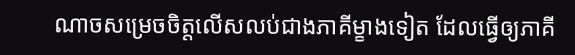ណាចសម្រេចចិត្តលើសលប់ជាងភាគីម្ខាងទៀត ដែលធ្វើឲ្យភាគី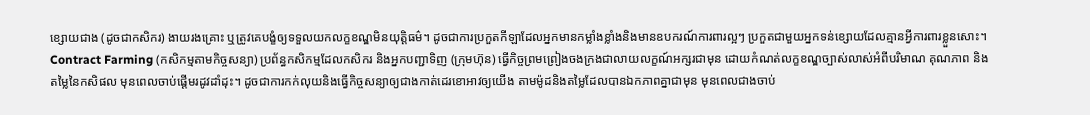ខ្សោយជាង (ដូចជាកសិករ) ងាយរងគ្រោះ ឬត្រូវគេបង្ខំឲ្យទទួលយកលក្ខខណ្ឌមិនយុត្តិធម៌។ ដូចជាការប្រកួតកីឡាដែលអ្នកមានកម្លាំងខ្លាំងនិងមានឧបករណ៍ការពារល្អៗ ប្រកួតជាមួយអ្នកទន់ខ្សោយដែលគ្មានអ្វីការពារខ្លួនសោះ។
Contract Farming (កសិកម្មតាមកិច្ចសន្យា) ប្រព័ន្ធកសិកម្មដែលកសិករ និងអ្នកបញ្ជាទិញ (ក្រុមហ៊ុន) ធ្វើកិច្ចព្រមព្រៀងចងក្រងជាលាយលក្ខណ៍អក្សរជាមុន ដោយកំណត់លក្ខខណ្ឌច្បាស់លាស់អំពីបរិមាណ គុណភាព និងតម្លៃនៃកសិផល មុនពេលចាប់ផ្តើមរដូវដាំដុះ។ ដូចជាការកក់លុយនិងធ្វើកិច្ចសន្យាឲ្យជាងកាត់ដេរខោអាវឲ្យយើង តាមម៉ូដនិងតម្លៃដែលបានឯកភាពគ្នាជាមុន មុនពេលជាងចាប់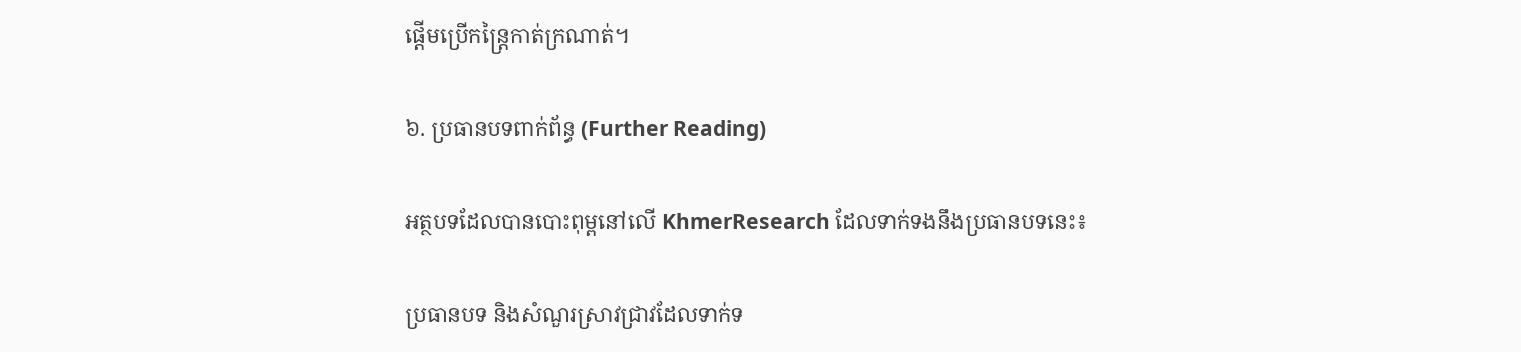ផ្តើមប្រើកន្ត្រៃកាត់ក្រណាត់។

៦. ប្រធានបទពាក់ព័ន្ធ (Further Reading)

អត្ថបទដែលបានបោះពុម្ពនៅលើ KhmerResearch ដែលទាក់ទងនឹងប្រធានបទនេះ៖

ប្រធានបទ និងសំណួរស្រាវជ្រាវដែលទាក់ទ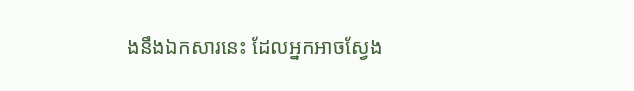ងនឹងឯកសារនេះ ដែលអ្នកអាចស្វែង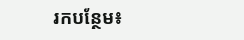រកបន្ថែម៖